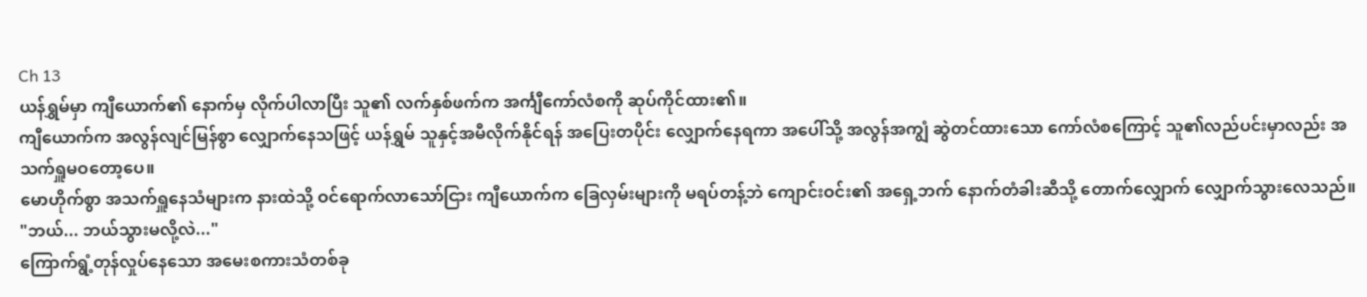Ch 13
ယန်ရွှမ်မှာ ကျီယောက်၏ နောက်မှ လိုက်ပါလာပြီး သူ၏ လက်နှစ်ဖက်က အင်္ကျီကော်လံစကို ဆုပ်ကိုင်ထား၏။
ကျီယောက်က အလွန်လျင်မြန်စွာ လျှောက်နေသဖြင့် ယန်ရွှမ် သူနှင့်အမီလိုက်နိုင်ရန် အပြေးတပိုင်း လျှောက်နေရကာ အပေါ်သို့ အလွန်အကျွံ ဆွဲတင်ထားသော ကော်လံစကြောင့် သူ၏လည်ပင်းမှာလည်း အသက်ရှူမဝတော့ပေ။
မောဟိုက်စွာ အသက်ရှူနေသံများက နားထဲသို့ ဝင်ရောက်လာသော်ငြား ကျီယောက်က ခြေလှမ်းများကို မရပ်တန့်ဘဲ ကျောင်းဝင်း၏ အရှေ့ဘက် နောက်တံခါးဆီသို့ တောက်လျှောက် လျှောက်သွားလေသည်။
"ဘယ်... ဘယ်သွားမလို့လဲ..."
ကြောက်ရွံ့တုန်လှုပ်နေသော အမေးစကားသံတစ်ခု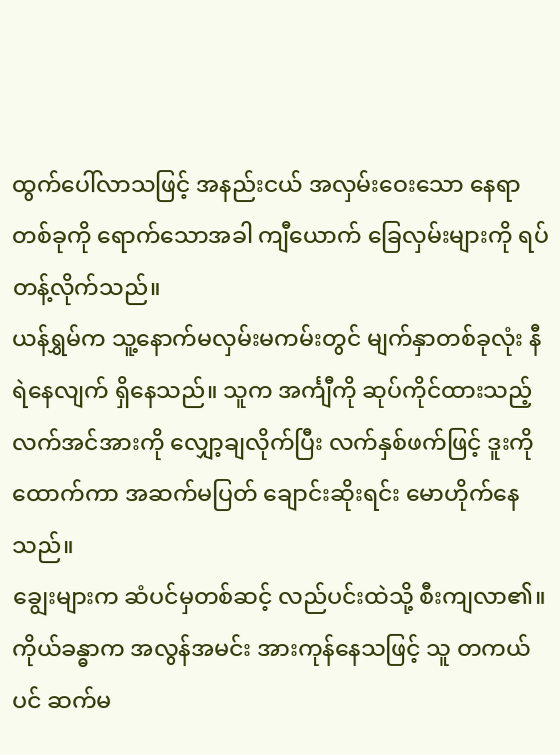ထွက်ပေါ်လာသဖြင့် အနည်းငယ် အလှမ်းဝေးသော နေရာတစ်ခုကို ရောက်သောအခါ ကျီယောက် ခြေလှမ်းများကို ရပ်တန့်လိုက်သည်။
ယန်ရွှမ်က သူ့နောက်မလှမ်းမကမ်းတွင် မျက်နှာတစ်ခုလုံး နီရဲနေလျက် ရှိနေသည်။ သူက အင်္ကျီကို ဆုပ်ကိုင်ထားသည့် လက်အင်အားကို လျှော့ချလိုက်ပြီး လက်နှစ်ဖက်ဖြင့် ဒူးကို ထောက်ကာ အဆက်မပြတ် ချောင်းဆိုးရင်း မောဟိုက်နေသည်။
ချွေးများက ဆံပင်မှတစ်ဆင့် လည်ပင်းထဲသို့ စီးကျလာ၏။ ကိုယ်ခန္ဓာက အလွန်အမင်း အားကုန်နေသဖြင့် သူ တကယ်ပင် ဆက်မ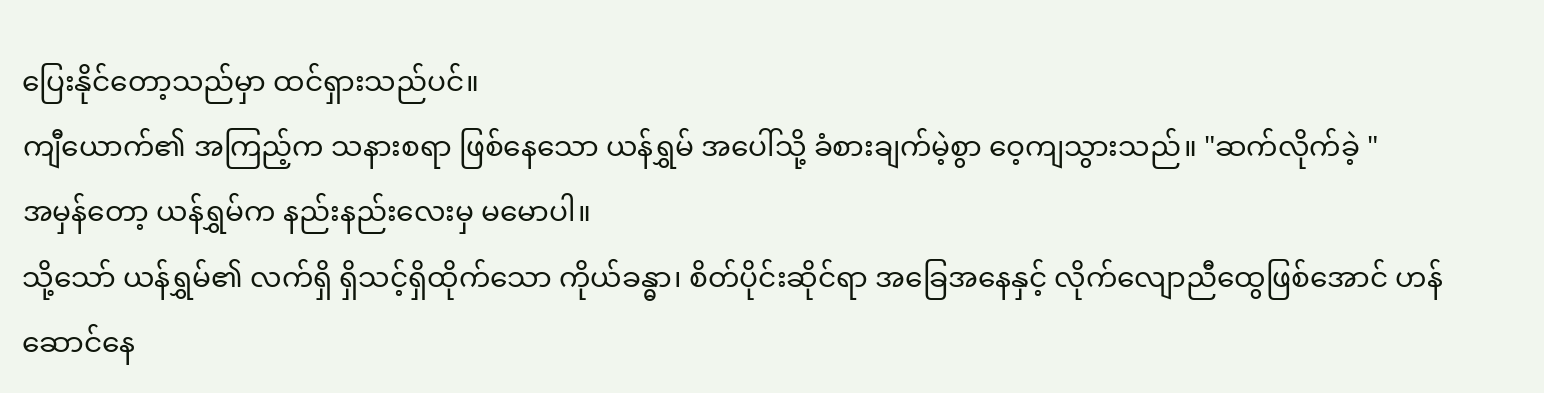ပြေးနိုင်တော့သည်မှာ ထင်ရှားသည်ပင်။
ကျီယောက်၏ အကြည့်က သနားစရာ ဖြစ်နေသော ယန်ရွှမ် အပေါ်သို့ ခံစားချက်မဲ့စွာ ဝေ့ကျသွားသည်။ "ဆက်လိုက်ခဲ့ "
အမှန်တော့ ယန်ရွှမ်က နည်းနည်းလေးမှ မမောပါ။
သို့သော် ယန်ရွှမ်၏ လက်ရှိ ရှိသင့်ရှိထိုက်သော ကိုယ်ခန္ဓာ၊ စိတ်ပိုင်းဆိုင်ရာ အခြေအနေနှင့် လိုက်လျောညီထွေဖြစ်အောင် ဟန်ဆောင်နေ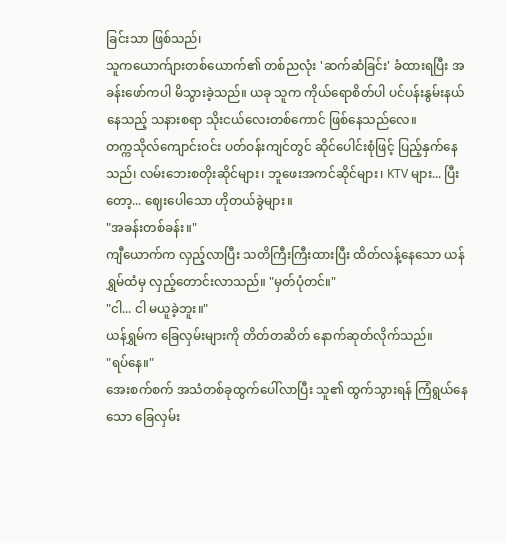ခြင်းသာ ဖြစ်သည်၊
သူကယောက်ျားတစ်ယောက်၏ တစ်ညလုံး 'ဆက်ဆံခြင်း' ခံထားရပြီး အခန်းဖော်ကပါ မိသွားခဲ့သည်။ ယခု သူက ကိုယ်ရောစိတ်ပါ ပင်ပန်းနွမ်းနယ်နေသည့် သနားစရာ သိုးငယ်လေးတစ်ကောင် ဖြစ်နေသည်လေ။
တက္ကသိုလ်ကျောင်းဝင်း ပတ်ဝန်းကျင်တွင် ဆိုင်ပေါင်းစုံဖြင့် ပြည့်နှက်နေသည်၊ လမ်းဘေးစတိုးဆိုင်များ၊ ဘူဖေးအကင်ဆိုင်များ၊ KTV များ... ပြီးတော့... ဈေးပေါသော ဟိုတယ်ခွဲများ။
"အခန်းတစ်ခန်း။"
ကျီယောက်က လှည့်လာပြီး သတိကြီးကြီးထားပြီး ထိတ်လန့်နေသော ယန်ရွှမ်ထံမှ လှည့်တောင်းလာသည်။ "မှတ်ပုံတင်။"
"ငါ... ငါ မယူခဲ့ဘူး။"
ယန်ရွှမ်က ခြေလှမ်းများကို တိတ်တဆိတ် နောက်ဆုတ်လိုက်သည်။
"ရပ်နေ။"
အေးစက်စက် အသံတစ်ခုထွက်ပေါ်လာပြီး သူ၏ ထွက်သွားရန် ကြံရွယ်နေသော ခြေလှမ်း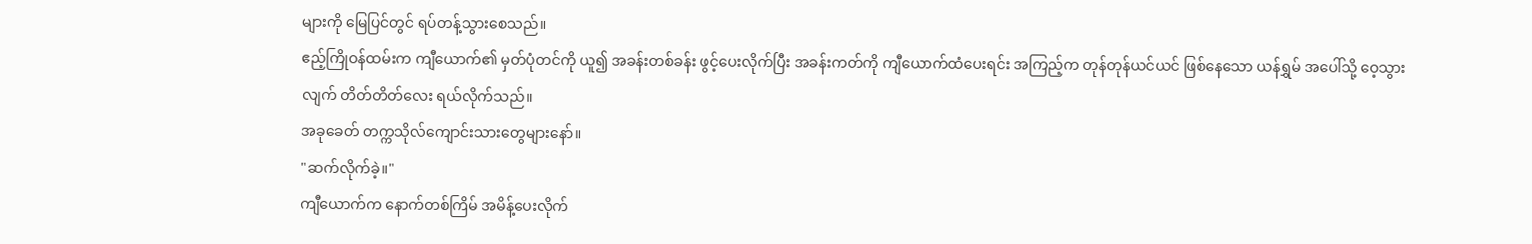များကို မြေပြင်တွင် ရပ်တန့်သွားစေသည်။
ဧည့်ကြိုဝန်ထမ်းက ကျီယောက်၏ မှတ်ပုံတင်ကို ယူ၍ အခန်းတစ်ခန်း ဖွင့်ပေးလိုက်ပြီး အခန်းကတ်ကို ကျီယောက်ထံပေးရင်း အကြည့်က တုန်တုန်ယင်ယင် ဖြစ်နေသော ယန်ရွှမ် အပေါ်သို့ ဝေ့သွားလျက် တိတ်တိတ်လေး ရယ်လိုက်သည်။
အခုခေတ် တက္ကသိုလ်ကျောင်းသားတွေများနော်။
"ဆက်လိုက်ခဲ့။"
ကျီယောက်က နောက်တစ်ကြိမ် အမိန့်ပေးလိုက်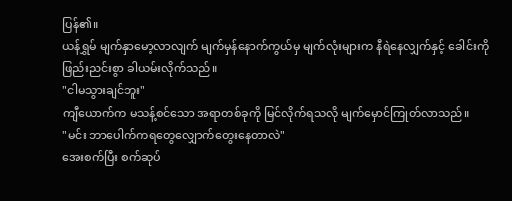ပြန်၏။
ယန်ရွှမ် မျက်နှာမော့လာလျက် မျက်မှန်နောက်ကွယ်မှ မျက်လုံးများက နီရဲနေလျှက်နှင့် ခေါင်းကို ဖြည်းညင်းစွာ ခါယမ်းလိုက်သည်။
"ငါမသွားချင်ဘူး"
ကျီယောက်က မသန့်စင်သော အရာတစ်ခုကို မြင်လိုက်ရသလို မျက်မှောင်ကြုတ်လာသည်။
"မင်း ဘာပေါက်ကရတွေလျှောက်တွေးနေတာလဲ"
အေးစက်ပြီး စက်ဆုပ်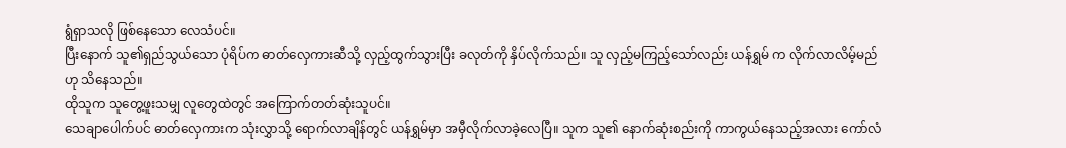ရွံရှာသလို ဖြစ်နေသော လေသံပင်။
ပြီးနောက် သူ၏ရှည်သွယ်သော ပုံရိပ်က ဓာတ်လှေကားဆီသို့ လှည့်ထွက်သွားပြီး ခလုတ်ကို နှိပ်လိုက်သည်။ သူ လှည့်မကြည့်သော်လည်း ယန်ရွှမ် က လိုက်လာလိမ့်မည်ဟု သိနေသည်။
ထိုသူက သူတွေ့ဖူးသမျှ လူတွေထဲတွင် အကြောက်တတ်ဆုံးသူပင်။
သေချာပေါက်ပင် ဓာတ်လှေကားက သုံးလွှာသို့ ရောက်လာချိန်တွင် ယန်ရွှမ်မှာ အမှီလိုက်လာခဲ့လေပြီ။ သူက သူ၏ နောက်ဆုံးစည်းကို ကာကွယ်နေသည့်အလား ကော်လံ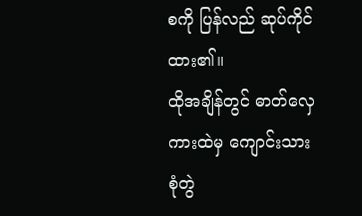စကို ပြန်လည် ဆုပ်ကိုင်ထား၏။
ထိုအချိန်တွင် ဓာတ်လှေကားထဲမှ ကျောင်းသားစုံတွဲ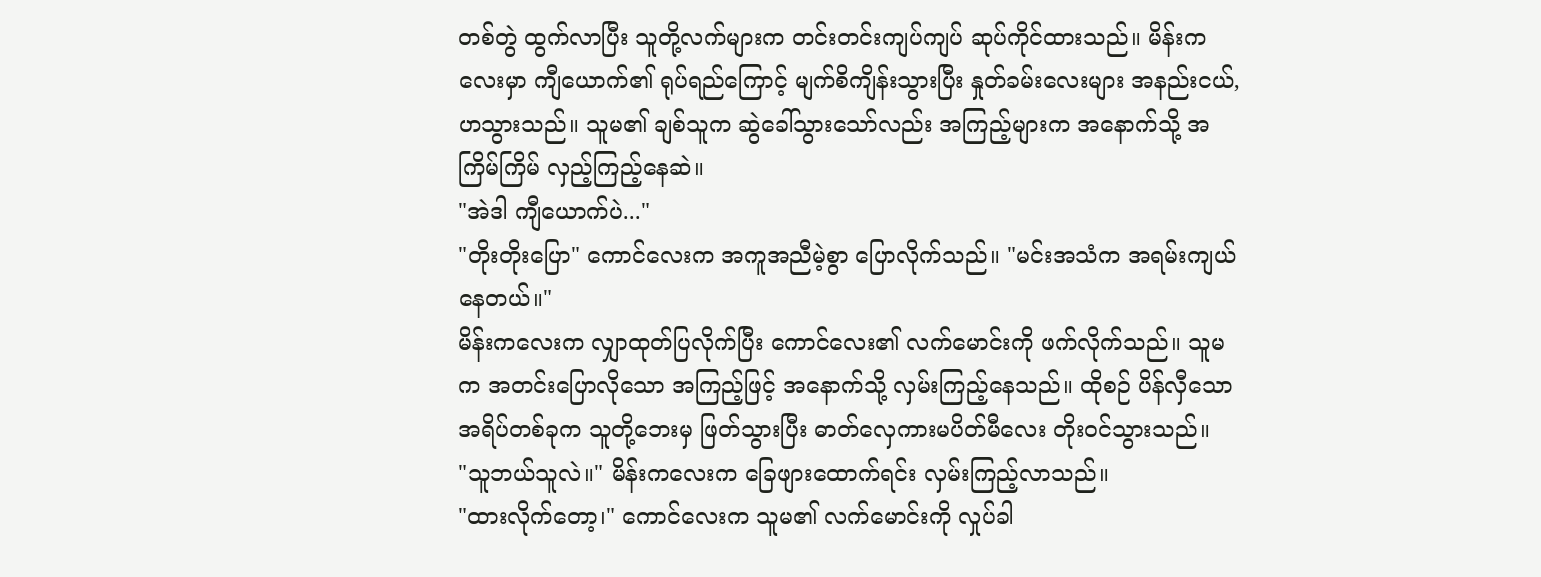တစ်တွဲ ထွက်လာပြီး သူတို့လက်များက တင်းတင်းကျပ်ကျပ် ဆုပ်ကိုင်ထားသည်။ မိန်းကလေးမှာ ကျီယောက်၏ ရုပ်ရည်ကြောင့် မျက်စိကျိန်းသွားပြီး နှုတ်ခမ်းလေးများ အနည်းငယ်,ဟသွားသည်။ သူမ၏ ချစ်သူက ဆွဲခေါ်သွားသော်လည်း အကြည့်များက အနောက်သို့ အကြိမ်ကြိမ် လှည့်ကြည့်နေဆဲ။
"အဲဒါ ကျီယောက်ပဲ..."
"တိုးတိုးပြော" ကောင်လေးက အကူအညီမဲ့စွာ ပြောလိုက်သည်။ "မင်းအသံက အရမ်းကျယ်နေတယ်။"
မိန်းကလေးက လျှာထုတ်ပြလိုက်ပြီး ကောင်လေး၏ လက်မောင်းကို ဖက်လိုက်သည်။ သူမက အတင်းပြောလိုသော အကြည့်ဖြင့် အနောက်သို့ လှမ်းကြည့်နေသည်။ ထိုစဉ် ပိန်လှီသော အရိပ်တစ်ခုက သူတို့ဘေးမှ ဖြတ်သွားပြီး ဓာတ်လှေကားမပိတ်မီလေး တိုးဝင်သွားသည်။
"သူဘယ်သူလဲ။" မိန်းကလေးက ခြေဖျားထောက်ရင်း လှမ်းကြည့်လာသည်။
"ထားလိုက်တော့၊" ကောင်လေးက သူမ၏ လက်မောင်းကို လှုပ်ခါ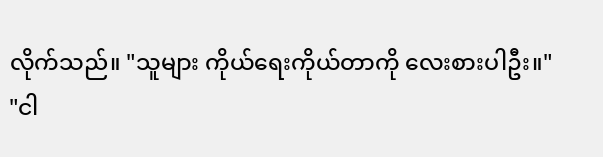လိုက်သည်။ "သူများ ကိုယ်ရေးကိုယ်တာကို လေးစားပါဦး။"
"ငါ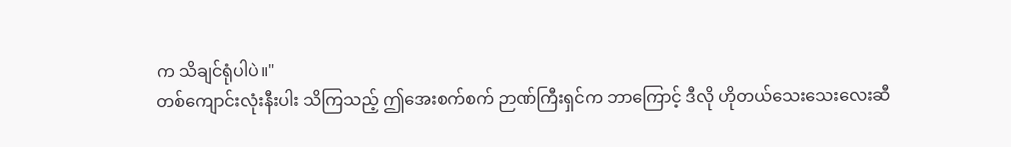က သိချင်ရုံပါပဲ။"
တစ်ကျောင်းလုံးနီးပါး သိကြသည့် ဤအေးစက်စက် ဉာဏ်ကြီးရှင်က ဘာကြောင့် ဒီလို ဟိုတယ်သေးသေးလေးဆီ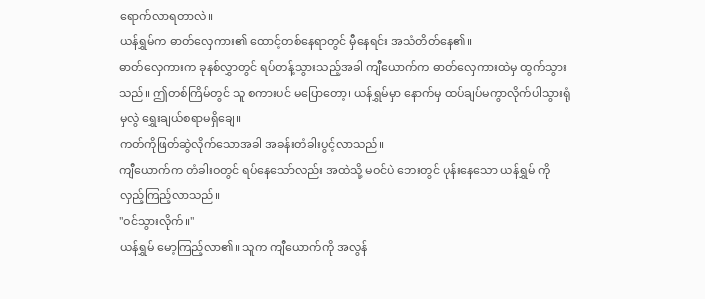ရောက်လာရတာလဲ။
ယန်ရွှမ်က ဓာတ်လှေကား၏ ထောင့်တစ်နေရာတွင် မှီနေရင်း အသံတိတ်နေ၏။
ဓာတ်လှေကားက ခုနစ်လွှာတွင် ရပ်တန့်သွားသည့်အခါ ကျီယောက်က ဓာတ်လှေကားထဲမှ ထွက်သွားသည်။ ဤတစ်ကြိမ်တွင် သူ စကားပင် မပြောတော့၊ ယန်ရွှမ်မှာ နောက်မှ ထပ်ချပ်မကွာလိုက်ပါသွားရုံမှလွဲ ရွှေးချယ်စရာမရှိချေ။
ကတ်ကိုဖြတ်ဆွဲလိုက်သောအခါ အခန်းတံခါးပွင့်လာသည်။
ကျီယောက်က တံခါးဝတွင် ရပ်နေသော်လည်း အထဲသို့ မဝင်ပဲ ဘေးတွင် ပုန်းနေသော ယန်ရွှမ် ကို လှည့်ကြည့်လာသည်။
"ဝင်သွားလိုက်။"
ယန်ရွှမ် မော့ကြည့်လာ၏။ သူက ကျီယောက်ကို အလွန်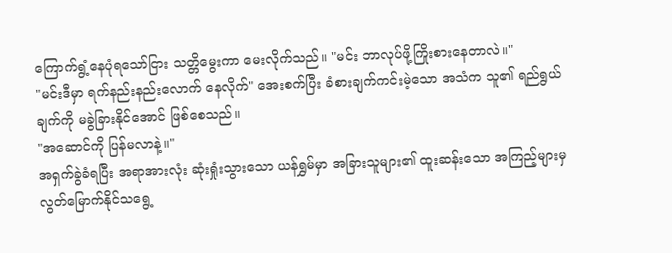ကြောက်ရွံ့နေပုံရသော်ငြား သတ္တိမွေးကာ မေးလိုက်သည်။ "မင်း ဘာလုပ်ဖို့ကြိုးစားနေတာလဲ။"
"မင်းဒီမှာ ရက်နည်းနည်းလောက် နေလိုက်" အေးစက်ပြီး ခံစားချက်ကင်းမဲ့သော အသံက သူ၏ ရည်ရွယ်ချက်ကို မခွဲခြားနိုင်အောင် ဖြစ်စေသည်။
"အဆောင်ကို ပြန်မလာနဲ့။"
အရှက်ခွဲခံရပြီး အရာအားလုံး ဆုံးရှုံးသွားသော ယန်ရွှမ်မှာ အခြားသူများ၏ ထူးဆန်းသော အကြည့်များမှ လွတ်မြောက်နိုင်သရွေ့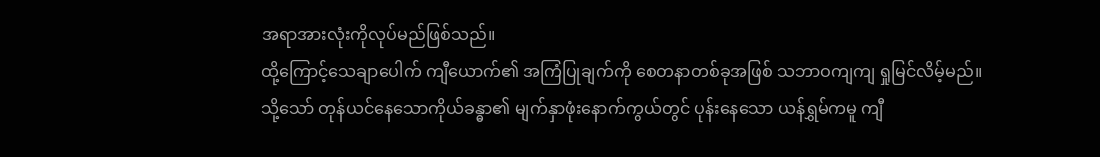အရာအားလုံးကိုလုပ်မည်ဖြစ်သည်။
ထို့ကြောင့်သေချာပေါက် ကျီယောက်၏ အကြံပြုချက်ကို စေတနာတစ်ခုအဖြစ် သဘာဝကျကျ ရှုမြင်လိမ့်မည်။
သို့သော် တုန်ယင်နေသောကိုယ်ခန္ဓာ၏ မျက်နှာဖုံးနောက်ကွယ်တွင် ပုန်းနေသော ယန်ရွှမ်ကမူ ကျီ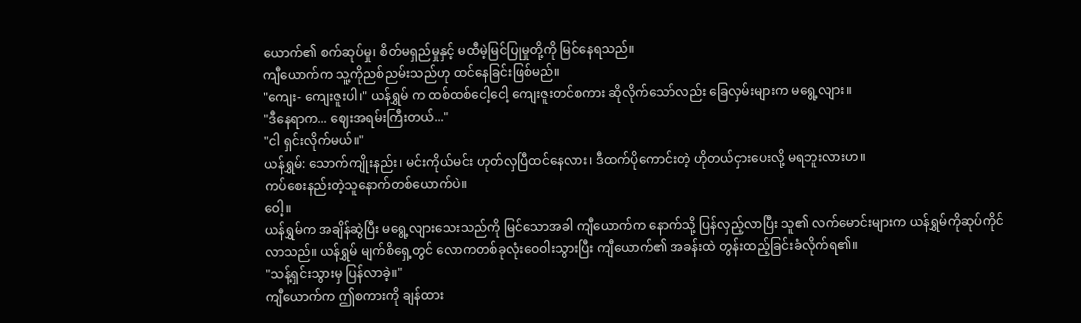ယောက်၏ စက်ဆုပ်မှု၊ စိတ်မရှည်မှုနှင့် မထီမဲ့မြင်ပြုမှုတို့ကို မြင်နေရသည်။
ကျီယောက်က သူ့ကိုညစ်ညမ်းသည်ဟု ထင်နေခြင်းဖြစ်မည်။
"ကျေး- ကျေးဇူးပါ၊" ယန်ရွှမ် က ထစ်ထစ်ငေါ့ငေါ့ ကျေးဇူးတင်စကား ဆိုလိုက်သော်လည်း ခြေလှမ်းများက မရွေ့လျား။
"ဒီနေရာက... ဈေးအရမ်းကြီးတယ်..."
"ငါ ရှင်းလိုက်မယ်။"
ယန်ရွှမ်: သောက်ကျိုးနည်း၊ မင်းကိုယ်မင်း ဟုတ်လှပြီထင်နေလား၊ ဒီထက်ပိုကောင်းတဲ့ ဟိုတယ်ငှားပေးလို့ မရဘူးလားဟ။
ကပ်စေးနည်းတဲ့သူနောက်တစ်ယောက်ပဲ။
ဝေါ့။
ယန်ရွှမ်က အချိန်ဆွဲပြီး မရွေ့လျားသေးသည်ကို မြင်သောအခါ ကျီယောက်က နောက်သို့ ပြန်လှည့်လာပြီး သူ၏ လက်မောင်းများက ယန်ရွှမ်ကိုဆုပ်ကိုင်လာသည်။ ယန်ရွှမ် မျက်စိရှေ့တွင် လောကတစ်ခုလုံးဝေဝါးသွားပြီး ကျီယောက်၏ အခန်းထဲ တွန်းထည့်ခြင်းခံလိုက်ရ၏။
"သန့်ရှင်းသွားမှ ပြန်လာခဲ့။"
ကျီယောက်က ဤစကားကို ချန်ထား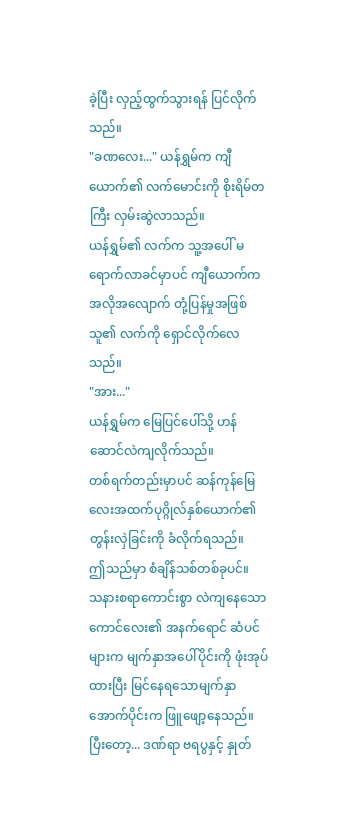ခဲ့ပြီး လှည့်ထွက်သွားရန် ပြင်လိုက်သည်။
"ခဏလေး..." ယန်ရွှမ်က ကျီယောက်၏ လက်မောင်းကို စိုးရိမ်တကြီး လှမ်းဆွဲလာသည်။
ယန်ရွှမ်၏ လက်က သူ့အပေါ် မရောက်လာခင်မှာပင် ကျီယောက်က အလိုအလျောက် တုံ့ပြန်မှုအဖြစ် သူ၏ လက်ကို ရှောင်လိုက်လေသည်။
"အား..."
ယန်ရွှမ်က မြေပြင်ပေါ်သို့ ဟန်ဆောင်လဲကျလိုက်သည်။
တစ်ရက်တည်းမှာပင် ဆန်ကုန်မြေလေးအထက်ပုဂ္ဂိုလ်နှစ်ယောက်၏ တွန်းလှဲခြင်းကို ခံလိုက်ရသည်။
ဤသည်မှာ စံချိန်သစ်တစ်ခုပင်။
သနားစရာကောင်းစွာ လဲကျနေသော ကောင်လေး၏ အနက်ရောင် ဆံပင်များက မျက်နှာအပေါ်ပိုင်းကို ဖုံးအုပ်ထားပြီး မြင်နေရသောမျက်နှာအောက်ပိုင်းက ဖြူဖျော့နေသည်။
ပြီးတော့... ဒဏ်ရာ ဗရပွနှင့် နှုတ်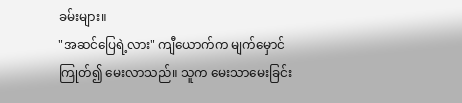ခမ်းများ။
"အဆင်ပြေရဲ့လား" ကျီယောက်က မျက်မှောင်ကြုတ်၍ မေးလာသည်။ သူက မေးသာမေးခြင်း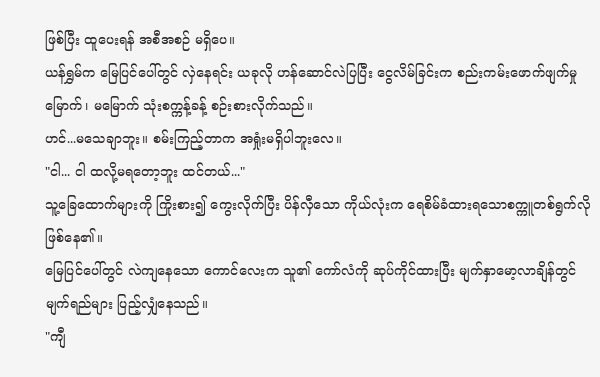ဖြစ်ပြီး ထူပေးရန် အစီအစဉ် မရှိပေ။
ယန်ရွှမ်က မြေပြင်ပေါ်တွင် လှဲနေရင်း ယခုလို ဟန်ဆောင်လဲပြပြီး ငွေလိမ်ခြင်းက စည်းကမ်းဖောက်ဖျက်မှု မြောက်၊ မမြောက် သုံးစက္ကန့်ခန့် စဉ်းစားလိုက်သည်။
ဟင်...မသေချာဘူး။ စမ်းကြည့်တာက အရှုံးမရှိပါဘူးလေ။
"ငါ... ငါ ထလို့မရတော့ဘူး ထင်တယ်..."
သူ့ခြေထောက်များကို ကြိုးစား၍ ကွေးလိုက်ပြီး ပိန်လှီသော ကိုယ်လုံးက ရေစိမ်ခံထားရသောစက္ကူတစ်ရွက်လို ဖြစ်နေ၏။
မြေပြင်ပေါ်တွင် လဲကျနေသော ကောင်လေးက သူ၏ ကော်လံကို ဆုပ်ကိုင်ထားပြီး မျက်နှာမော့လာချိန်တွင် မျက်ရည်များ ပြည့်လျှံနေသည်။
"ကျီ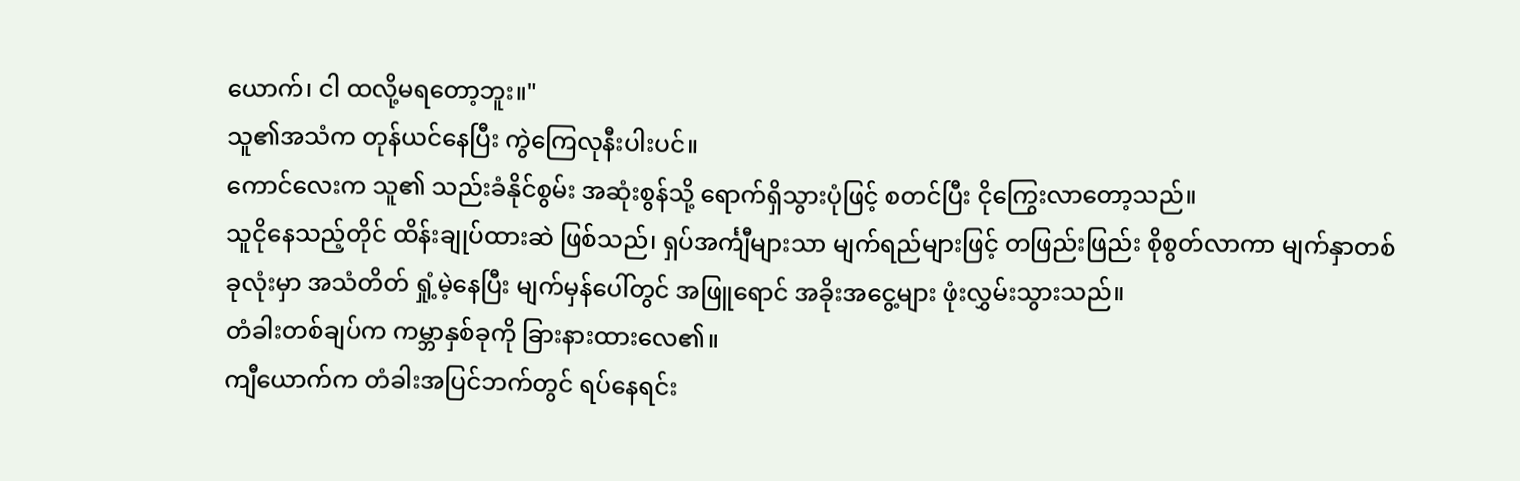ယောက်၊ ငါ ထလို့မရတော့ဘူး။"
သူ၏အသံက တုန်ယင်နေပြီး ကွဲကြေလုနီးပါးပင်။
ကောင်လေးက သူ၏ သည်းခံနိုင်စွမ်း အဆုံးစွန်သို့ ရောက်ရှိသွားပုံဖြင့် စတင်ပြီး ငိုကြွေးလာတော့သည်။
သူငိုနေသည့်တိုင် ထိန်းချုပ်ထားဆဲ ဖြစ်သည်၊ ရှပ်အင်္ကျီများသာ မျက်ရည်များဖြင့် တဖြည်းဖြည်း စိုစွတ်လာကာ မျက်နှာတစ်ခုလုံးမှာ အသံတိတ် ရှုံ့မဲ့နေပြီး မျက်မှန်ပေါ်တွင် အဖြူရောင် အခိုးအငွေ့များ ဖုံးလွှမ်းသွားသည်။
တံခါးတစ်ချပ်က ကမ္ဘာနှစ်ခုကို ခြားနားထားလေ၏။
ကျီယောက်က တံခါးအပြင်ဘက်တွင် ရပ်နေရင်း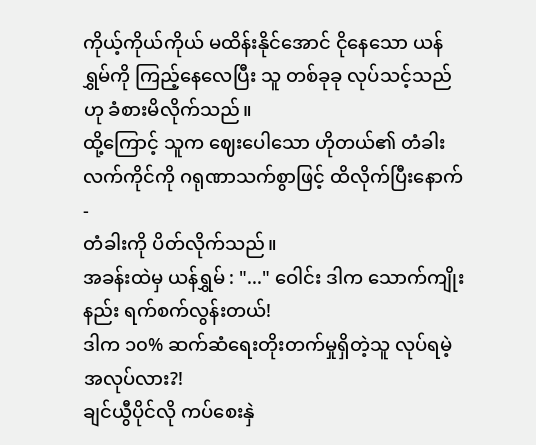ကိုယ့်ကိုယ်ကိုယ် မထိန်းနိုင်အောင် ငိုနေသော ယန်ရွှမ်ကို ကြည့်နေလေပြီး သူ တစ်ခုခု လုပ်သင့်သည်ဟု ခံစားမိလိုက်သည်။
ထို့ကြောင့် သူက ဈေးပေါသော ဟိုတယ်၏ တံခါးလက်ကိုင်ကို ဂရုဏာသက်စွာဖြင့် ထိလိုက်ပြီးနောက်-
တံခါးကို ပိတ်လိုက်သည်။
အခန်းထဲမှ ယန်ရွှမ် : "..." ဝေါင်း ဒါက သောက်ကျိုးနည်း ရက်စက်လွန်းတယ်!
ဒါက ၁၀% ဆက်ဆံရေးတိုးတက်မှုရှိတဲ့သူ လုပ်ရမဲ့အလုပ်လား?!
ချင်ယွီပိုင်လို ကပ်စေးနှဲ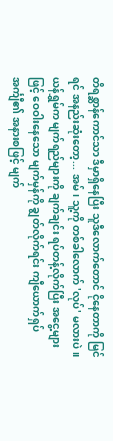တိရစ္ဆာန်ကောင်သာ ဒီမှာရှိနေပြီး သူဒီလောက်တောင် ငိုနေတာကို မြင်ရင် အနည်းဆုံးတော့... အမ်၊ သူ့ကို တစ်ခါလောက် 'လုပ်' မလားပဲ။
ယန်ရွှမ်က မျက်ရည်များကို ချက်ချင်း ရပ်တန့်လိုက်ပြီး အငွေ့များဖြင့် ဝေဝါးနေသော မျက်မှန်ကို ချွတ်လိုက်ရင်း ကျီယောက်ရှပ်အင်္ကျီ၏ အနားစဖြင့် မျက်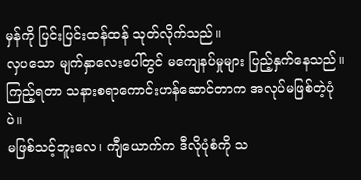မှန်ကို ပြင်းပြင်းထန်ထန် သုတ်လိုက်သည်။
လှပသော မျက်နှာလေးပေါ်တွင် မကျေနပ်မှုများ ပြည့်နှက်နေသည်။
ကြည့်ရတာ သနားစရာကောင်းဟန်ဆောင်တာက အလုပ်မဖြစ်တဲ့ပုံပဲ။
မဖြစ်သင့်ဘူးလေ၊ ကျီယောက်က ဒီလိုပုံစံကို သ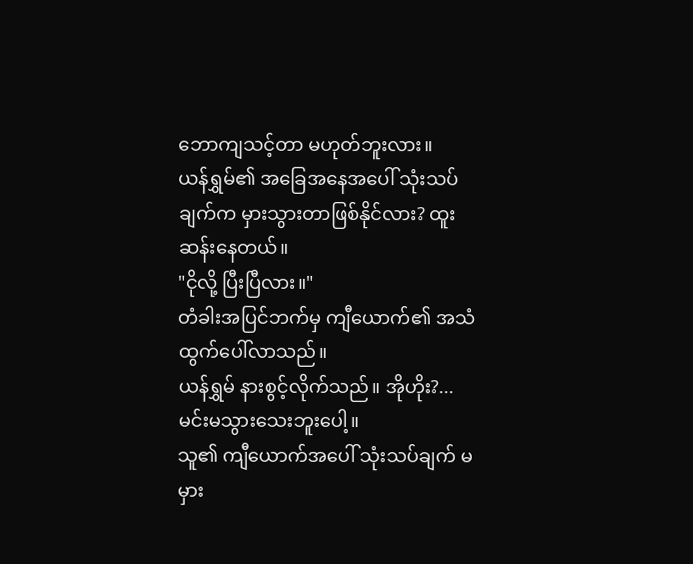ဘောကျသင့်တာ မဟုတ်ဘူးလား။
ယန်ရွှမ်၏ အခြေအနေအပေါ် သုံးသပ်ချက်က မှားသွားတာဖြစ်နိုင်လား? ထူးဆန်းနေတယ်။
"ငိုလို့ ပြီးပြီလား။"
တံခါးအပြင်ဘက်မှ ကျီယောက်၏ အသံထွက်ပေါ်လာသည်။
ယန်ရွှမ် နားစွင့်လိုက်သည်။ အိုဟိုး?... မင်းမသွားသေးဘူးပေါ့။
သူ၏ ကျီယောက်အပေါ် သုံးသပ်ချက် မမှား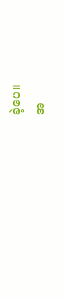ခဲ့ပေ။
အ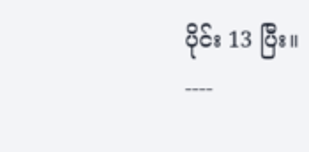ပိုင်း 13 ပြီး။
----